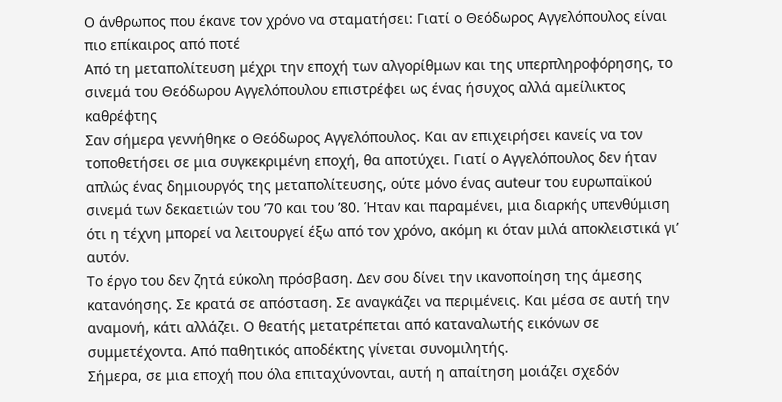Ο άνθρωπος που έκανε τον χρόνο να σταματήσει: Γιατί ο Θεόδωρος Αγγελόπουλος είναι πιο επίκαιρος από ποτέ
Από τη μεταπολίτευση μέχρι την εποχή των αλγορίθμων και της υπερπληροφόρησης, το σινεμά του Θεόδωρου Αγγελόπουλου επιστρέφει ως ένας ήσυχος αλλά αμείλικτος καθρέφτης
Σαν σήμερα γεννήθηκε ο Θεόδωρος Αγγελόπουλος. Και αν επιχειρήσει κανείς να τον τοποθετήσει σε μια συγκεκριμένη εποχή, θα αποτύχει. Γιατί ο Αγγελόπουλος δεν ήταν απλώς ένας δημιουργός της μεταπολίτευσης, ούτε μόνο ένας auteur του ευρωπαϊκού σινεμά των δεκαετιών του ’70 και του ’80. Ήταν και παραμένει, μια διαρκής υπενθύμιση ότι η τέχνη μπορεί να λειτουργεί έξω από τον χρόνο, ακόμη κι όταν μιλά αποκλειστικά γι’ αυτόν.
Το έργο του δεν ζητά εύκολη πρόσβαση. Δεν σου δίνει την ικανοποίηση της άμεσης κατανόησης. Σε κρατά σε απόσταση. Σε αναγκάζει να περιμένεις. Και μέσα σε αυτή την αναμονή, κάτι αλλάζει. Ο θεατής μετατρέπεται από καταναλωτής εικόνων σε συμμετέχοντα. Από παθητικός αποδέκτης γίνεται συνομιλητής.
Σήμερα, σε μια εποχή που όλα επιταχύνονται, αυτή η απαίτηση μοιάζει σχεδόν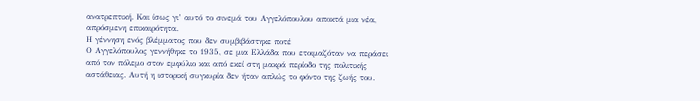ανατρεπτική. Και ίσως γι’ αυτό το σινεμά του Αγγελόπουλου αποκτά μια νέα, απρόσμενη επικαιρότητα.
Η γέννηση ενός βλέμματος που δεν συμβιβάστηκε ποτέ
Ο Αγγελόπουλος γεννήθηκε το 1935, σε μια Ελλάδα που ετοιμαζόταν να περάσει από τον πόλεμο στον εμφύλιο και από εκεί στη μακρά περίοδο της πολιτικής αστάθειας. Αυτή η ιστορική συγκυρία δεν ήταν απλώς το φόντο της ζωής του.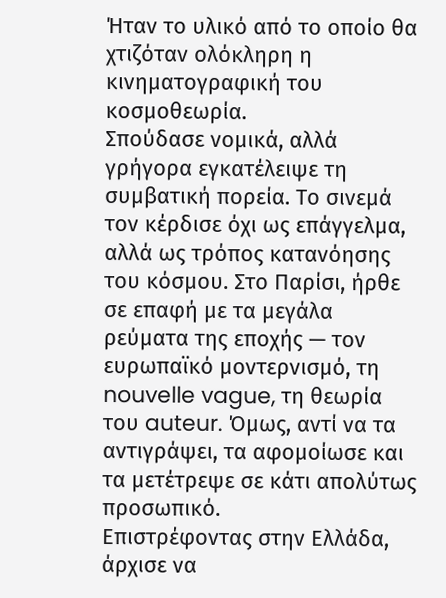Ήταν το υλικό από το οποίο θα χτιζόταν ολόκληρη η κινηματογραφική του κοσμοθεωρία.
Σπούδασε νομικά, αλλά γρήγορα εγκατέλειψε τη συμβατική πορεία. Το σινεμά τον κέρδισε όχι ως επάγγελμα, αλλά ως τρόπος κατανόησης του κόσμου. Στο Παρίσι, ήρθε σε επαφή με τα μεγάλα ρεύματα της εποχής — τον ευρωπαϊκό μοντερνισμό, τη nouvelle vague, τη θεωρία του auteur. Όμως, αντί να τα αντιγράψει, τα αφομοίωσε και τα μετέτρεψε σε κάτι απολύτως προσωπικό.
Επιστρέφοντας στην Ελλάδα, άρχισε να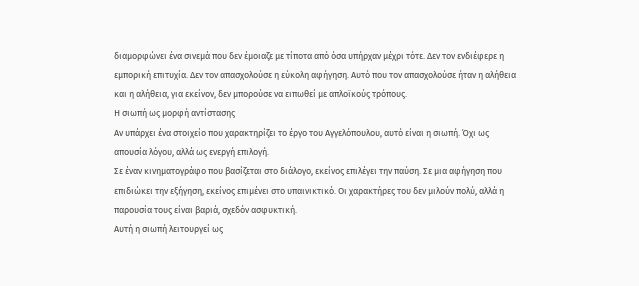διαμορφώνει ένα σινεμά που δεν έμοιαζε με τίποτα από όσα υπήρχαν μέχρι τότε. Δεν τον ενδιέφερε η εμπορική επιτυχία. Δεν τον απασχολούσε η εύκολη αφήγηση. Αυτό που τον απασχολούσε ήταν η αλήθεια και η αλήθεια, για εκείνον, δεν μπορούσε να ειπωθεί με απλοϊκούς τρόπους.
Η σιωπή ως μορφή αντίστασης
Αν υπάρχει ένα στοιχείο που χαρακτηρίζει το έργο του Αγγελόπουλου, αυτό είναι η σιωπή. Όχι ως απουσία λόγου, αλλά ως ενεργή επιλογή.
Σε έναν κινηματογράφο που βασίζεται στο διάλογο, εκείνος επιλέγει την παύση. Σε μια αφήγηση που επιδιώκει την εξήγηση, εκείνος επιμένει στο υπαινικτικό. Οι χαρακτήρες του δεν μιλούν πολύ, αλλά η παρουσία τους είναι βαριά, σχεδόν ασφυκτική.
Αυτή η σιωπή λειτουργεί ως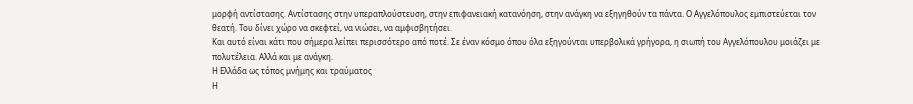μορφή αντίστασης. Αντίστασης στην υπεραπλούστευση, στην επιφανειακή κατανόηση, στην ανάγκη να εξηγηθούν τα πάντα. Ο Αγγελόπουλος εμπιστεύεται τον θεατή. Του δίνει χώρο να σκεφτεί, να νιώσει, να αμφισβητήσει.
Και αυτό είναι κάτι που σήμερα λείπει περισσότερο από ποτέ. Σε έναν κόσμο όπου όλα εξηγούνται υπερβολικά γρήγορα, η σιωπή του Αγγελόπουλου μοιάζει με πολυτέλεια. Αλλά και με ανάγκη.
Η Ελλάδα ως τόπος μνήμης και τραύματος
Η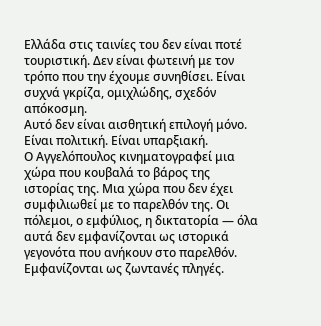Ελλάδα στις ταινίες του δεν είναι ποτέ τουριστική. Δεν είναι φωτεινή με τον τρόπο που την έχουμε συνηθίσει. Είναι συχνά γκρίζα, ομιχλώδης, σχεδόν απόκοσμη.
Αυτό δεν είναι αισθητική επιλογή μόνο. Είναι πολιτική. Είναι υπαρξιακή.
Ο Αγγελόπουλος κινηματογραφεί μια χώρα που κουβαλά το βάρος της ιστορίας της. Μια χώρα που δεν έχει συμφιλιωθεί με το παρελθόν της. Οι πόλεμοι, ο εμφύλιος, η δικτατορία — όλα αυτά δεν εμφανίζονται ως ιστορικά γεγονότα που ανήκουν στο παρελθόν. Εμφανίζονται ως ζωντανές πληγές.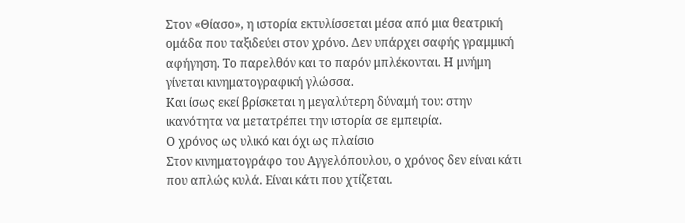Στον «Θίασο», η ιστορία εκτυλίσσεται μέσα από μια θεατρική ομάδα που ταξιδεύει στον χρόνο. Δεν υπάρχει σαφής γραμμική αφήγηση. Το παρελθόν και το παρόν μπλέκονται. Η μνήμη γίνεται κινηματογραφική γλώσσα.
Και ίσως εκεί βρίσκεται η μεγαλύτερη δύναμή του: στην ικανότητα να μετατρέπει την ιστορία σε εμπειρία.
Ο χρόνος ως υλικό και όχι ως πλαίσιο
Στον κινηματογράφο του Αγγελόπουλου, ο χρόνος δεν είναι κάτι που απλώς κυλά. Είναι κάτι που χτίζεται.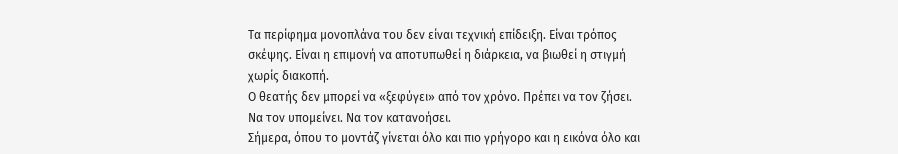Τα περίφημα μονοπλάνα του δεν είναι τεχνική επίδειξη. Είναι τρόπος σκέψης. Είναι η επιμονή να αποτυπωθεί η διάρκεια, να βιωθεί η στιγμή χωρίς διακοπή.
Ο θεατής δεν μπορεί να «ξεφύγει» από τον χρόνο. Πρέπει να τον ζήσει. Να τον υπομείνει. Να τον κατανοήσει.
Σήμερα, όπου το μοντάζ γίνεται όλο και πιο γρήγορο και η εικόνα όλο και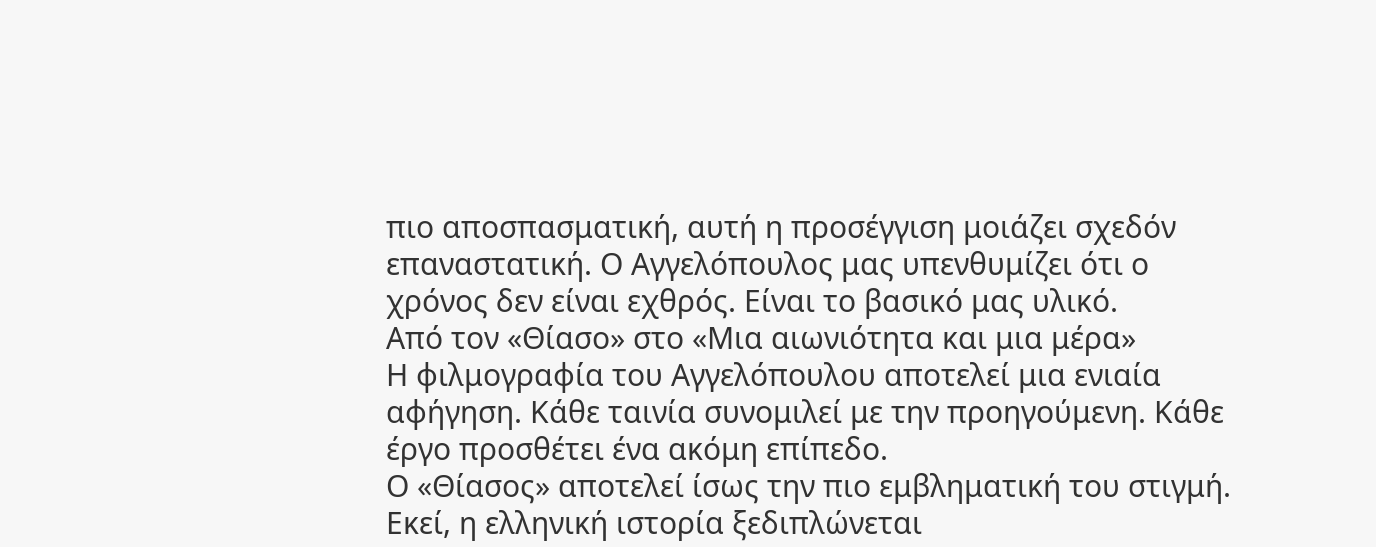πιο αποσπασματική, αυτή η προσέγγιση μοιάζει σχεδόν επαναστατική. Ο Αγγελόπουλος μας υπενθυμίζει ότι ο χρόνος δεν είναι εχθρός. Είναι το βασικό μας υλικό.
Από τον «Θίασο» στο «Μια αιωνιότητα και μια μέρα»
Η φιλμογραφία του Αγγελόπουλου αποτελεί μια ενιαία αφήγηση. Κάθε ταινία συνομιλεί με την προηγούμενη. Κάθε έργο προσθέτει ένα ακόμη επίπεδο.
Ο «Θίασος» αποτελεί ίσως την πιο εμβληματική του στιγμή. Εκεί, η ελληνική ιστορία ξεδιπλώνεται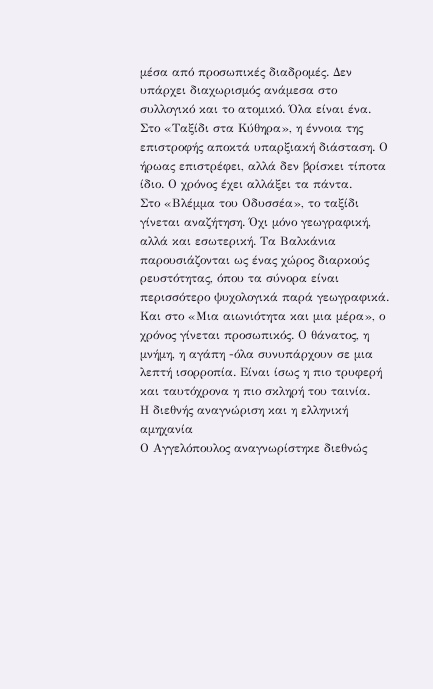μέσα από προσωπικές διαδρομές. Δεν υπάρχει διαχωρισμός ανάμεσα στο συλλογικό και το ατομικό. Όλα είναι ένα.
Στο «Ταξίδι στα Κύθηρα», η έννοια της επιστροφής αποκτά υπαρξιακή διάσταση. Ο ήρωας επιστρέφει, αλλά δεν βρίσκει τίποτα ίδιο. Ο χρόνος έχει αλλάξει τα πάντα.
Στο «Βλέμμα του Οδυσσέα», το ταξίδι γίνεται αναζήτηση. Όχι μόνο γεωγραφική, αλλά και εσωτερική. Τα Βαλκάνια παρουσιάζονται ως ένας χώρος διαρκούς ρευστότητας, όπου τα σύνορα είναι περισσότερο ψυχολογικά παρά γεωγραφικά.
Και στο «Μια αιωνιότητα και μια μέρα», ο χρόνος γίνεται προσωπικός. Ο θάνατος, η μνήμη, η αγάπη -όλα συνυπάρχουν σε μια λεπτή ισορροπία. Είναι ίσως η πιο τρυφερή και ταυτόχρονα η πιο σκληρή του ταινία.
Η διεθνής αναγνώριση και η ελληνική αμηχανία
Ο Αγγελόπουλος αναγνωρίστηκε διεθνώς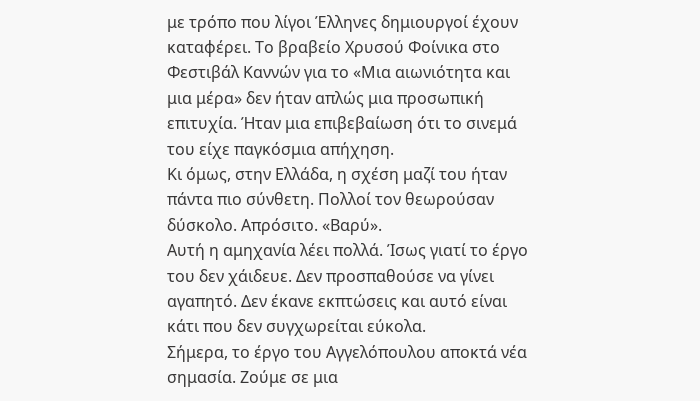με τρόπο που λίγοι Έλληνες δημιουργοί έχουν καταφέρει. Το βραβείο Χρυσού Φοίνικα στο Φεστιβάλ Καννών για το «Μια αιωνιότητα και μια μέρα» δεν ήταν απλώς μια προσωπική επιτυχία. Ήταν μια επιβεβαίωση ότι το σινεμά του είχε παγκόσμια απήχηση.
Κι όμως, στην Ελλάδα, η σχέση μαζί του ήταν πάντα πιο σύνθετη. Πολλοί τον θεωρούσαν δύσκολο. Απρόσιτο. «Βαρύ».
Αυτή η αμηχανία λέει πολλά. Ίσως γιατί το έργο του δεν χάιδευε. Δεν προσπαθούσε να γίνει αγαπητό. Δεν έκανε εκπτώσεις και αυτό είναι κάτι που δεν συγχωρείται εύκολα.
Σήμερα, το έργο του Αγγελόπουλου αποκτά νέα σημασία. Ζούμε σε μια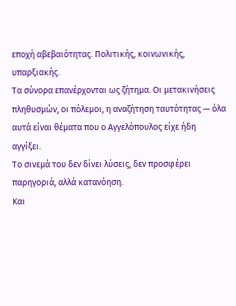εποχή αβεβαιότητας. Πολιτικής, κοινωνικής, υπαρξιακής.
Τα σύνορα επανέρχονται ως ζήτημα. Οι μετακινήσεις πληθυσμών, οι πόλεμοι, η αναζήτηση ταυτότητας — όλα αυτά είναι θέματα που ο Αγγελόπουλος είχε ήδη αγγίξει.
Το σινεμά του δεν δίνει λύσεις, δεν προσφέρει παρηγοριά, αλλά κατανόηση.
Και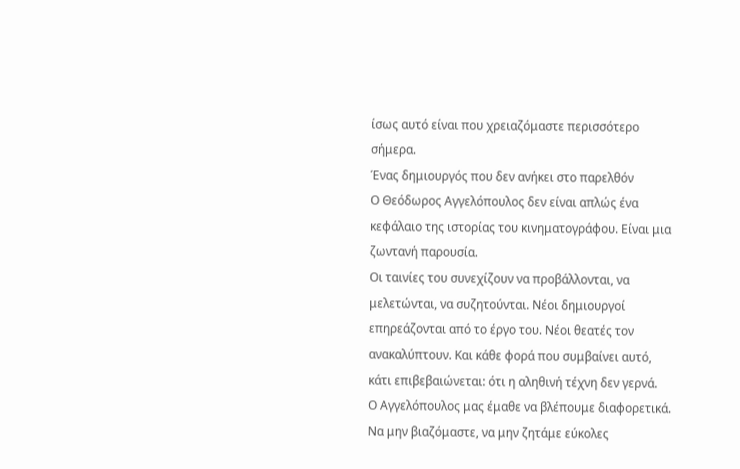ίσως αυτό είναι που χρειαζόμαστε περισσότερο σήμερα.
Ένας δημιουργός που δεν ανήκει στο παρελθόν
Ο Θεόδωρος Αγγελόπουλος δεν είναι απλώς ένα κεφάλαιο της ιστορίας του κινηματογράφου. Είναι μια ζωντανή παρουσία.
Οι ταινίες του συνεχίζουν να προβάλλονται, να μελετώνται, να συζητούνται. Νέοι δημιουργοί επηρεάζονται από το έργο του. Νέοι θεατές τον ανακαλύπτουν. Και κάθε φορά που συμβαίνει αυτό, κάτι επιβεβαιώνεται: ότι η αληθινή τέχνη δεν γερνά.
Ο Αγγελόπουλος μας έμαθε να βλέπουμε διαφορετικά. Να μην βιαζόμαστε, να μην ζητάμε εύκολες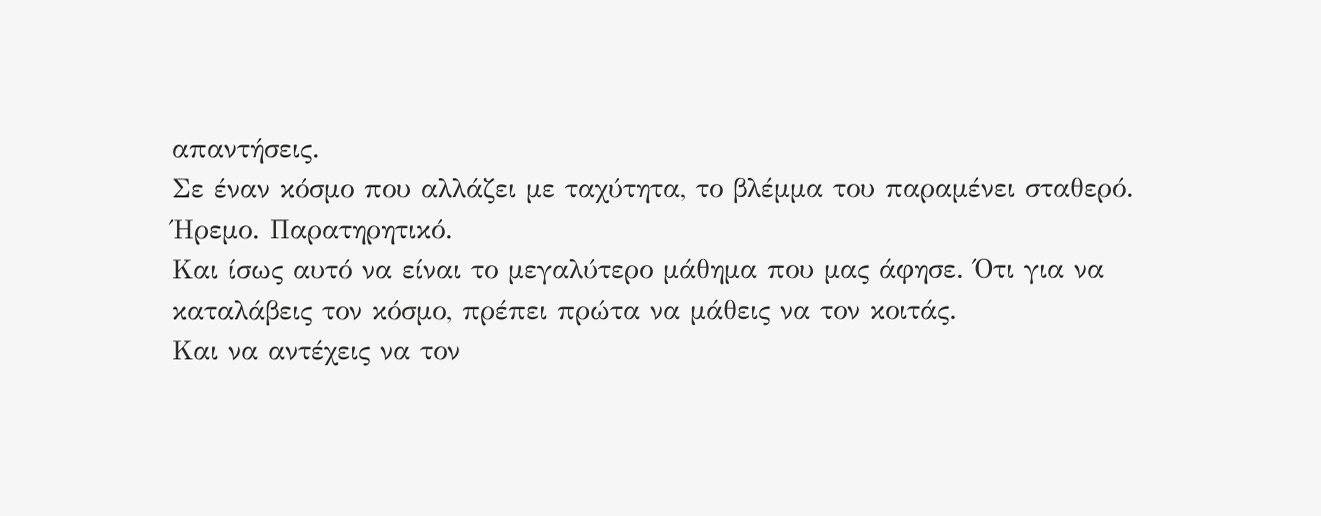απαντήσεις.
Σε έναν κόσμο που αλλάζει με ταχύτητα, το βλέμμα του παραμένει σταθερό. Ήρεμο. Παρατηρητικό.
Και ίσως αυτό να είναι το μεγαλύτερο μάθημα που μας άφησε. Ότι για να καταλάβεις τον κόσμο, πρέπει πρώτα να μάθεις να τον κοιτάς.
Και να αντέχεις να τον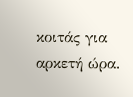κοιτάς για αρκετή ώρα.